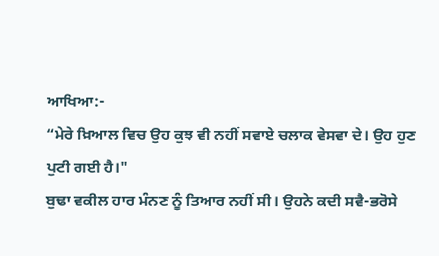ਆਖਿਆ:-
“ਮੇਰੇ ਖ਼ਿਆਲ ਵਿਚ ਉਹ ਕੁਝ ਵੀ ਨਹੀਂ ਸਵਾਏ ਚਲਾਕ ਵੇਸਵਾ ਦੇ। ਉਹ ਹੁਣ ਪੁਟੀ ਗਈ ਹੈ।"
ਬੁਢਾ ਵਕੀਲ ਹਾਰ ਮੰਨਣ ਨੂੰ ਤਿਆਰ ਨਹੀਂ ਸੀ। ਉਹਨੇ ਕਦੀ ਸਵੈ-ਭਰੋਸੇ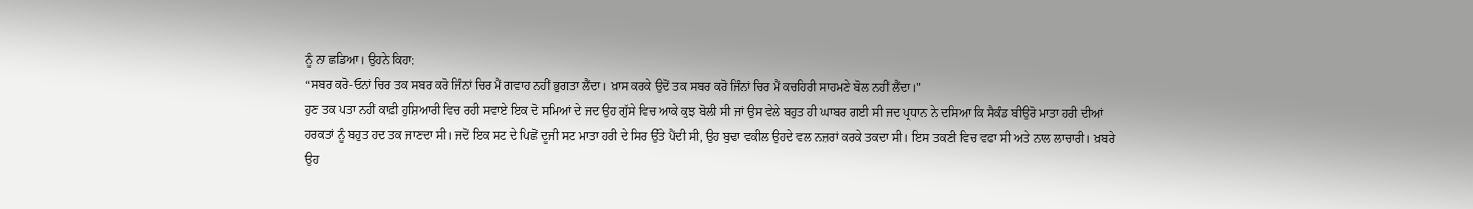ਨੂੰ ਨਾ ਛਡਿਆ। ਉਹਨੇ ਕਿਹਾ:
“ਸਬਰ ਕਰੋ-ਓਨਾਂ ਚਿਰ ਤਕ ਸਬਰ ਕਰੋ ਜਿੰਨਾਂ ਚਿਰ ਮੈਂ ਗਵਾਹ ਨਹੀਂ ਭੁਗਤਾ ਲੈਂਦਾ। ਖ਼ਾਸ ਕਰਕੇ ਉਦੋਂ ਤਕ ਸਬਰ ਕਰੋ ਜਿੰਨਾਂ ਚਿਰ ਮੈਂ ਕਚਹਿਰੀ ਸਾਹਮਣੇ ਬੋਲ ਨਹੀਂ ਲੈਂਦਾ।"
ਹੁਣ ਤਕ ਪਤਾ ਨਹੀਂ ਕਾਫ਼ੀ ਹੁਸ਼ਿਆਰੀ ਵਿਚ ਰਹੀ ਸਵਾਏ ਇਕ ਦੋ ਸਮਿਆਂ ਦੇ ਜਦ ਉਹ ਗੁੱਸੇ ਵਿਚ ਆਕੇ ਕੁਝ ਬੋਲੀ ਸੀ ਜਾਂ ਉਸ ਵੇਲੇ ਬਹੁਤ ਹੀ ਘਾਬਰ ਗਈ ਸੀ ਜਦ ਪ੍ਰਧਾਨ ਨੇ ਦਸਿਆ ਕਿ ਸੈਕੰਡ ਬੀਉਰੋ ਮਾਤਾ ਹਰੀ ਦੀਆਂ ਹਰਕਤਾਂ ਨੂੰ ਬਹੁਤ ਹਦ ਤਕ ਜਾਣਦਾ ਸੀ। ਜਦੋਂ ਇਕ ਸਟ ਦੇ ਪਿਛੋਂ ਦੂਜੀ ਸਟ ਮਾਤਾ ਹਰੀ ਦੇ ਸਿਰ ਉੱਤੇ ਪੈਂਦੀ ਸੀ, ਉਹ ਬੁਢਾ ਵਕੀਲ ਉਹਦੇ ਵਲ ਨਜ਼ਰਾਂ ਕਰਕੇ ਤਕਦਾ ਸੀ। ਇਸ ਤਕਣੀ ਵਿਚ ਵਫਾ ਸੀ ਅਤੇ ਨਾਲ ਲਾਚਾਰੀ। ਖ਼ਬਰੇ ਉਹ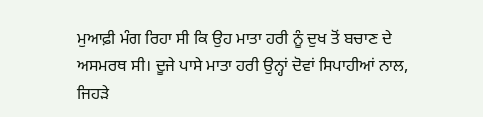ਮੁਆਫ਼ੀ ਮੰਗ ਰਿਹਾ ਸੀ ਕਿ ਉਹ ਮਾਤਾ ਹਰੀ ਨੂੰ ਦੁਖ ਤੋਂ ਬਚਾਣ ਦੇ ਅਸਮਰਥ ਸੀ। ਦੂਜੇ ਪਾਸੇ ਮਾਤਾ ਹਰੀ ਉਨ੍ਹਾਂ ਦੋਵਾਂ ਸਿਪਾਹੀਆਂ ਨਾਲ, ਜਿਹੜੇ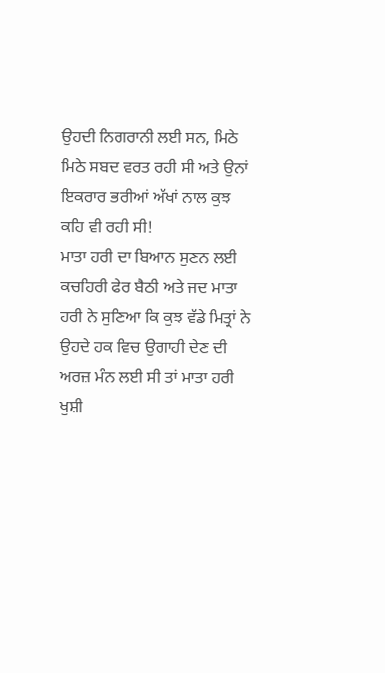ਉਹਦੀ ਨਿਗਰਾਨੀ ਲਈ ਸਨ, ਮਿਠੇ ਮਿਠੇ ਸਬਦ ਵਰਤ ਰਹੀ ਸੀ ਅਤੇ ਉਨਾਂ ਇਕਰਾਰ ਭਰੀਆਂ ਅੱਖਾਂ ਨਾਲ ਕੁਝ ਕਹਿ ਵੀ ਰਹੀ ਸੀ!
ਮਾਤਾ ਹਰੀ ਦਾ ਬਿਆਨ ਸੁਣਨ ਲਈ ਕਚਹਿਰੀ ਫੇਰ ਬੈਠੀ ਅਤੇ ਜਦ ਮਾਤਾ ਹਰੀ ਨੇ ਸੁਣਿਆ ਕਿ ਕੁਝ ਵੱਡੇ ਮਿਤ੍ਰਾਂ ਨੇ ਉਹਦੇ ਹਕ ਵਿਚ ਉਗਾਹੀ ਦੇਣ ਦੀ ਅਰਜ਼ ਮੰਨ ਲਈ ਸੀ ਤਾਂ ਮਾਤਾ ਹਰੀ ਖੁਸ਼ੀ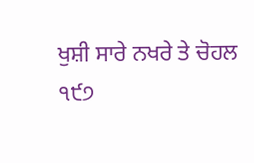ਖੁਸ਼ੀ ਸਾਰੇ ਨਖਰੇ ਤੇ ਚੋਹਲ
੧੯੭